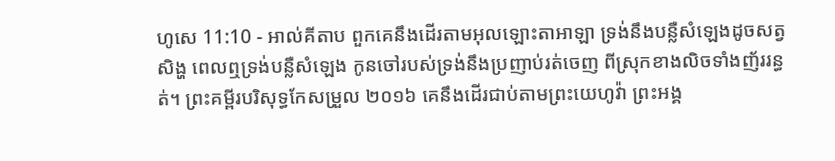ហូសេ 11:10 - អាល់គីតាប ពួកគេនឹងដើរតាមអុលឡោះតាអាឡា ទ្រង់នឹងបន្លឺសំឡេងដូចសត្វសិង្ហ ពេលឮទ្រង់បន្លឺសំឡេង កូនចៅរបស់ទ្រង់នឹងប្រញាប់រត់ចេញ ពីស្រុកខាងលិចទាំងញ័ររន្ធត់។ ព្រះគម្ពីរបរិសុទ្ធកែសម្រួល ២០១៦ គេនឹងដើរជាប់តាមព្រះយេហូវ៉ា ព្រះអង្គ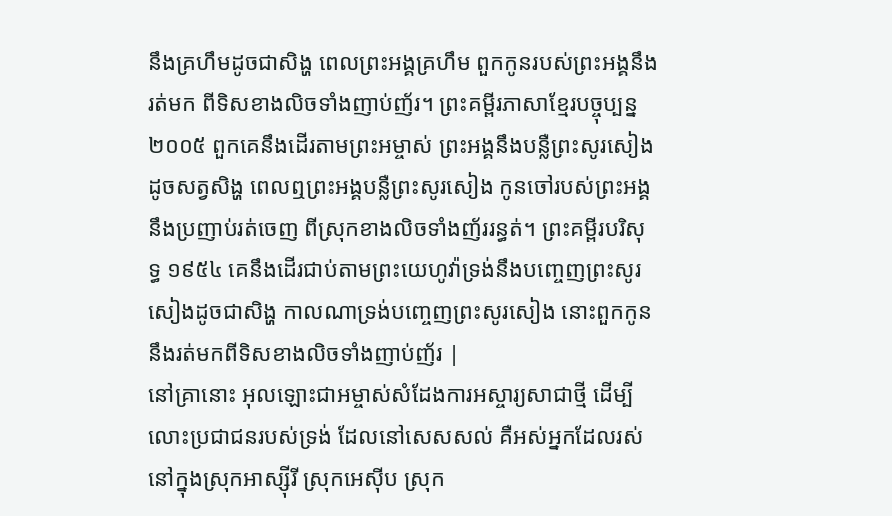នឹងគ្រហឹមដូចជាសិង្ហ ពេលព្រះអង្គគ្រហឹម ពួកកូនរបស់ព្រះអង្គនឹងរត់មក ពីទិសខាងលិចទាំងញាប់ញ័រ។ ព្រះគម្ពីរភាសាខ្មែរបច្ចុប្បន្ន ២០០៥ ពួកគេនឹងដើរតាមព្រះអម្ចាស់ ព្រះអង្គនឹងបន្លឺព្រះសូរសៀងដូចសត្វសិង្ហ ពេលឮព្រះអង្គបន្លឺព្រះសូរសៀង កូនចៅរបស់ព្រះអង្គនឹងប្រញាប់រត់ចេញ ពីស្រុកខាងលិចទាំងញ័ររន្ធត់។ ព្រះគម្ពីរបរិសុទ្ធ ១៩៥៤ គេនឹងដើរជាប់តាមព្រះយេហូវ៉ាទ្រង់នឹងបញ្ចេញព្រះសូរសៀងដូចជាសិង្ហ កាលណាទ្រង់បញ្ចេញព្រះសូរសៀង នោះពួកកូននឹងរត់មកពីទិសខាងលិចទាំងញាប់ញ័រ |
នៅគ្រានោះ អុលឡោះជាអម្ចាស់សំដែងការអស្ចារ្យសាជាថ្មី ដើម្បីលោះប្រជាជនរបស់ទ្រង់ ដែលនៅសេសសល់ គឺអស់អ្នកដែលរស់នៅក្នុងស្រុកអាស្ស៊ីរី ស្រុកអេស៊ីប ស្រុក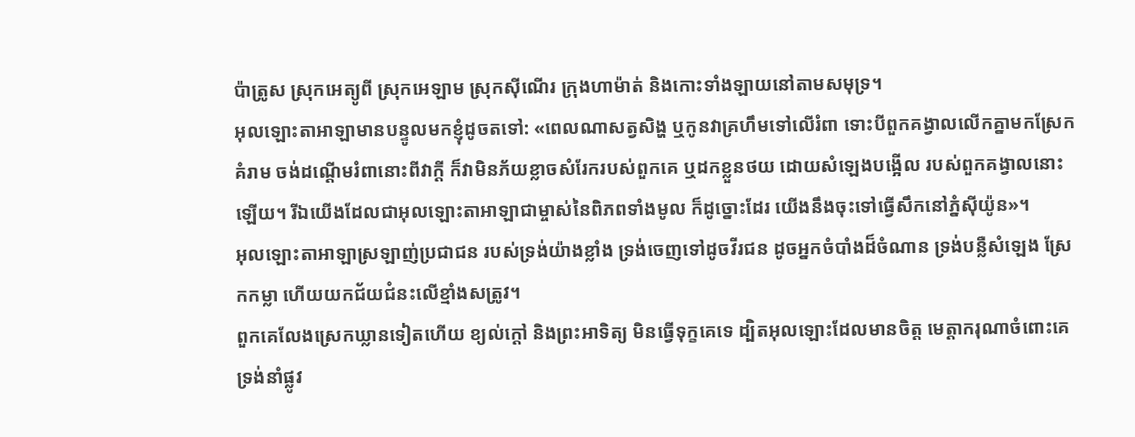ប៉ាត្រូស ស្រុកអេត្យូពី ស្រុកអេឡាម ស្រុកស៊ីណើរ ក្រុងហាម៉ាត់ និងកោះទាំងឡាយនៅតាមសមុទ្រ។
អុលឡោះតាអាឡាមានបន្ទូលមកខ្ញុំដូចតទៅ: «ពេលណាសត្វសិង្ហ ឬកូនវាគ្រហឹមទៅលើរំពា ទោះបីពួកគង្វាលលើកគ្នាមកស្រែកគំរាម ចង់ដណ្ដើមរំពានោះពីវាក្ដី ក៏វាមិនភ័យខ្លាចសំរែករបស់ពួកគេ ឬដកខ្លួនថយ ដោយសំឡេងបង្អើល របស់ពួកគង្វាលនោះឡើយ។ រីឯយើងដែលជាអុលឡោះតាអាឡាជាម្ចាស់នៃពិភពទាំងមូល ក៏ដូច្នោះដែរ យើងនឹងចុះទៅធ្វើសឹកនៅភ្នំស៊ីយ៉ូន»។
អុលឡោះតាអាឡាស្រឡាញ់ប្រជាជន របស់ទ្រង់យ៉ាងខ្លាំង ទ្រង់ចេញទៅដូចវីរជន ដូចអ្នកចំបាំងដ៏ចំណាន ទ្រង់បន្លឺសំឡេង ស្រែកកម្លា ហើយយកជ័យជំនះលើខ្មាំងសត្រូវ។
ពួកគេលែងស្រេកឃ្លានទៀតហើយ ខ្យល់ក្ដៅ និងព្រះអាទិត្យ មិនធ្វើទុក្ខគេទេ ដ្បិតអុលឡោះដែលមានចិត្ត មេត្តាករុណាចំពោះគេ ទ្រង់នាំផ្លូវ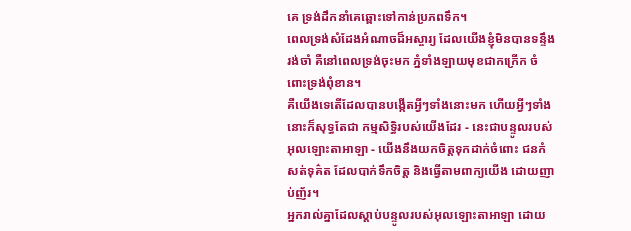គេ ទ្រង់ដឹកនាំគេឆ្ពោះទៅកាន់ប្រភពទឹក។
ពេលទ្រង់សំដែងអំណាចដ៏អស្ចារ្យ ដែលយើងខ្ញុំមិនបានទន្ទឹងរង់ចាំ គឺនៅពេលទ្រង់ចុះមក ភ្នំទាំងឡាយមុខជាកក្រើក ចំពោះទ្រង់ពុំខាន។
គឺយើងទេតើដែលបានបង្កើតអ្វីៗទាំងនោះមក ហើយអ្វីៗទាំងនោះក៏សុទ្ធតែជា កម្មសិទ្ធិរបស់យើងដែរ - នេះជាបន្ទូលរបស់អុលឡោះតាអាឡា - យើងនឹងយកចិត្តទុកដាក់ចំពោះ ជនកំសត់ទុគ៌ត ដែលបាក់ទឹកចិត្ត និងធ្វើតាមពាក្យយើង ដោយញាប់ញ័រ។
អ្នករាល់គ្នាដែលស្ដាប់បន្ទូលរបស់អុលឡោះតាអាឡា ដោយ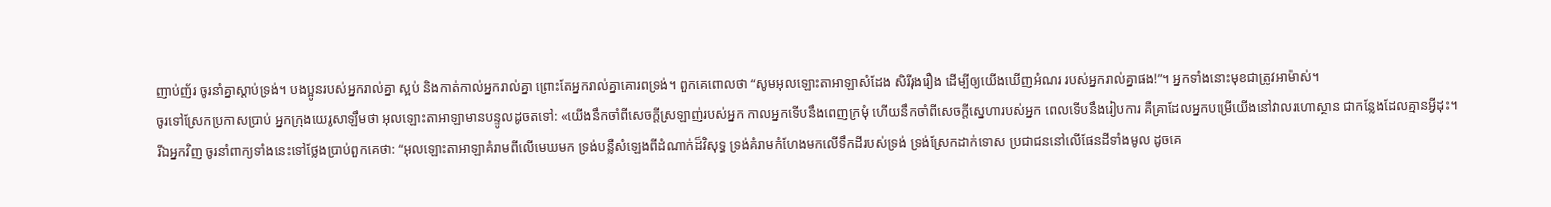ញាប់ញ័រ ចូរនាំគ្នាស្ដាប់ទ្រង់។ បងប្អូនរបស់អ្នករាល់គ្នា ស្អប់ និងកាត់កាល់អ្នករាល់គ្នា ព្រោះតែអ្នករាល់គ្នាគោរពទ្រង់។ ពួកគេពោលថា “សូមអុលឡោះតាអាឡាសំដែង សិរីរុងរឿង ដើម្បីឲ្យយើងឃើញអំណរ របស់អ្នករាល់គ្នាផង!”។ អ្នកទាំងនោះមុខជាត្រូវអាម៉ាស់។
ចូរទៅស្រែកប្រកាសប្រាប់ អ្នកក្រុងយេរូសាឡឹមថា អុលឡោះតាអាឡាមានបន្ទូលដូចតទៅ: «យើងនឹកចាំពីសេចក្ដីស្រឡាញ់របស់អ្នក កាលអ្នកទើបនឹងពេញក្រមុំ ហើយនឹកចាំពីសេចក្ដីស្នេហារបស់អ្នក ពេលទើបនឹងរៀបការ គឺគ្រាដែលអ្នកបម្រើយើងនៅវាលរហោស្ថាន ជាកន្លែងដែលគ្មានអ្វីដុះ។
រីឯអ្នកវិញ ចូរនាំពាក្យទាំងនេះទៅថ្លែងប្រាប់ពួកគេថា: “អុលឡោះតាអាឡាគំរាមពីលើមេឃមក ទ្រង់បន្លឺសំឡេងពីដំណាក់ដ៏វិសុទ្ធ ទ្រង់គំរាមកំហែងមកលើទឹកដីរបស់ទ្រង់ ទ្រង់ស្រែកដាក់ទោស ប្រជាជននៅលើផែនដីទាំងមូល ដូចគេ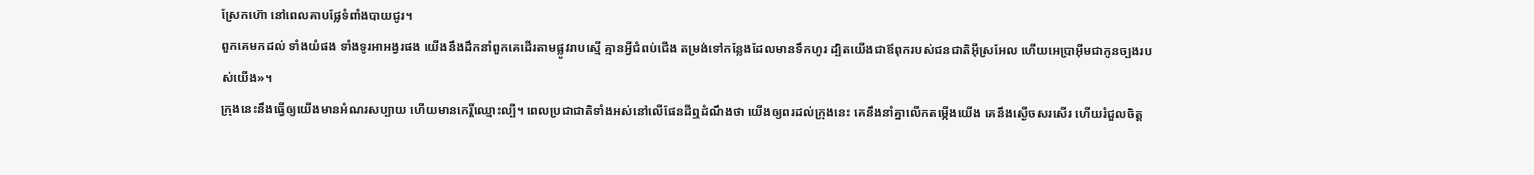ស្រែកហ៊ោ នៅពេលគាបផ្លែទំពាំងបាយជូរ។
ពួកគេមកដល់ ទាំងយំផង ទាំងទូរអាអង្វរផង យើងនឹងដឹកនាំពួកគេដើរតាមផ្លូវរាបស្មើ គ្មានអ្វីជំពប់ជើង តម្រង់ទៅកន្លែងដែលមានទឹកហូរ ដ្បិតយើងជាឪពុករបស់ជនជាតិអ៊ីស្រអែល ហើយអេប្រាអ៊ីមជាកូនច្បងរបស់យើង»។
ក្រុងនេះនឹងធ្វើឲ្យយើងមានអំណរសប្បាយ ហើយមានកេរ្តិ៍ឈ្មោះល្បី។ ពេលប្រជាជាតិទាំងអស់នៅលើផែនដីឮដំណឹងថា យើងឲ្យពរដល់ក្រុងនេះ គេនឹងនាំគ្នាលើកតម្កើងយើង គេនឹងស្ងើចសរសើរ ហើយរំជួលចិត្ត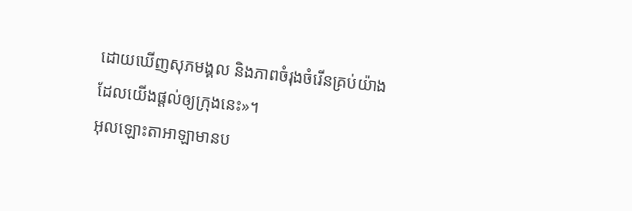ដោយឃើញសុភមង្គល និងភាពចំរុងចំរើនគ្រប់យ៉ាង ដែលយើងផ្ដល់ឲ្យក្រុងនេះ»។
អុលឡោះតាអាឡាមានប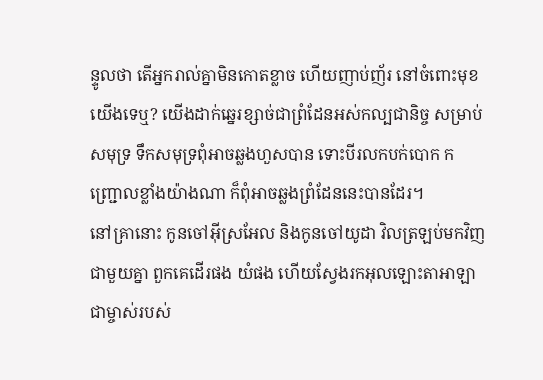ន្ទូលថា តើអ្នករាល់គ្នាមិនកោតខ្លាច ហើយញាប់ញ័រ នៅចំពោះមុខយើងទេឬ? យើងដាក់ឆ្នេរខ្សាច់ជាព្រំដែនអស់កល្បជានិច្ច សម្រាប់សមុទ្រ ទឹកសមុទ្រពុំអាចឆ្លងហួសបាន ទោះបីរលកបក់បោក កញ្ជ្រោលខ្លាំងយ៉ាងណា ក៏ពុំអាចឆ្លងព្រំដែននេះបានដែរ។
នៅគ្រានោះ កូនចៅអ៊ីស្រអែល និងកូនចៅយូដា វិលត្រឡប់មកវិញជាមួយគ្នា ពួកគេដើរផង យំផង ហើយស្វែងរកអុលឡោះតាអាឡា ជាម្ចាស់របស់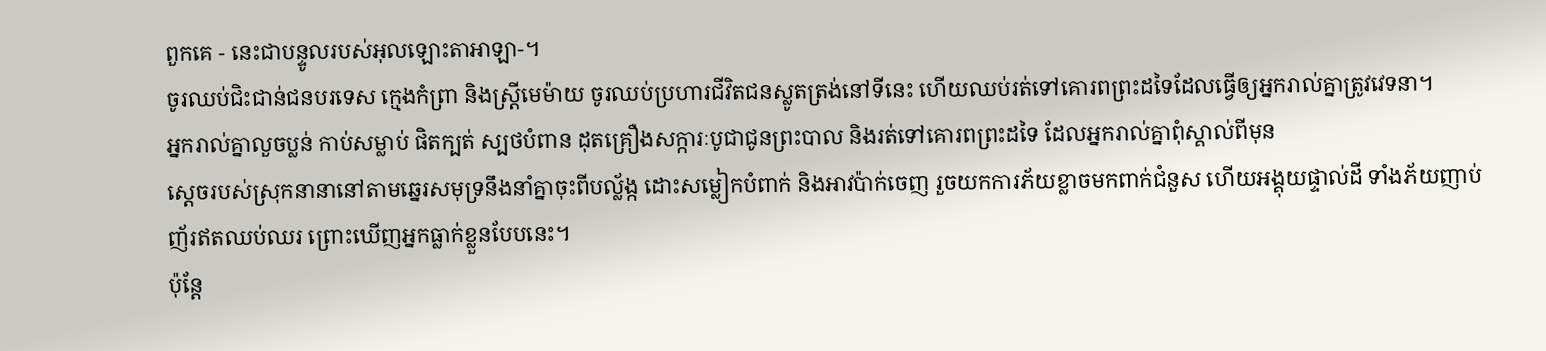ពួកគេ - នេះជាបន្ទូលរបស់អុលឡោះតាអាឡា-។
ចូរឈប់ជិះជាន់ជនបរទេស ក្មេងកំព្រា និងស្ត្រីមេម៉ាយ ចូរឈប់ប្រហារជីវិតជនស្លូតត្រង់នៅទីនេះ ហើយឈប់រត់ទៅគោរពព្រះដទៃដែលធ្វើឲ្យអ្នករាល់គ្នាត្រូវវេទនា។
អ្នករាល់គ្នាលួចប្លន់ កាប់សម្លាប់ ផិតក្បត់ ស្បថបំពាន ដុតគ្រឿងសក្ការៈបូជាជូនព្រះបាល និងរត់ទៅគោរពព្រះដទៃ ដែលអ្នករាល់គ្នាពុំស្គាល់ពីមុន
ស្ដេចរបស់ស្រុកនានានៅតាមឆ្នេរសមុទ្រនឹងនាំគ្នាចុះពីបល្ល័ង្ក ដោះសម្លៀកបំពាក់ និងអាវប៉ាក់ចេញ រួចយកការភ័យខ្លាចមកពាក់ជំនួស ហើយអង្គុយផ្ទាល់ដី ទាំងភ័យញាប់ញ័រឥតឈប់ឈរ ព្រោះឃើញអ្នកធ្លាក់ខ្លួនបែបនេះ។
ប៉ុន្តែ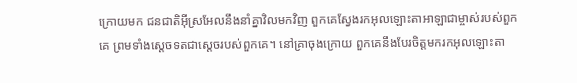ក្រោយមក ជនជាតិអ៊ីស្រអែលនឹងនាំគ្នាវិលមកវិញ ពួកគេស្វែងរកអុលឡោះតាអាឡាជាម្ចាស់របស់ពួកគេ ព្រមទាំងស្តេចទតជាស្ដេចរបស់ពួកគេ។ នៅគ្រាចុងក្រោយ ពួកគេនឹងបែរចិត្តមករកអុលឡោះតា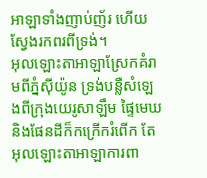អាឡាទាំងញាប់ញ័រ ហើយស្វែងរកពរពីទ្រង់។
អុលឡោះតាអាឡាស្រែកគំរាមពីភ្នំស៊ីយ៉ូន ទ្រង់បន្លឺសំឡេងពីក្រុងយេរូសាឡឹម ផ្ទៃមេឃ និងផែនដីក៏កក្រើករំពើក តែអុលឡោះតាអាឡាការពា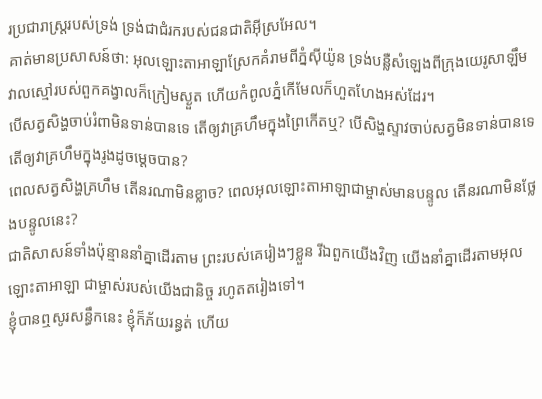រប្រជារាស្ត្ររបស់ទ្រង់ ទ្រង់ជាជំរករបស់ជនជាតិអ៊ីស្រអែល។
គាត់មានប្រសាសន៍ថា: អុលឡោះតាអាឡាស្រែកគំរាមពីភ្នំស៊ីយ៉ូន ទ្រង់បន្លឺសំឡេងពីក្រុងយេរូសាឡឹម វាលស្មៅរបស់ពួកគង្វាលក៏ក្រៀមស្ងួត ហើយកំពូលភ្នំកើមែលក៏ហួតហែងអស់ដែរ។
បើសត្វសិង្ហចាប់រំពាមិនទាន់បានទេ តើឲ្យវាគ្រហឹមក្នុងព្រៃកើតឬ? បើសិង្ហស្ទាវចាប់សត្វមិនទាន់បានទេ តើឲ្យវាគ្រហឹមក្នុងរូងដូចម្ដេចបាន?
ពេលសត្វសិង្ហគ្រហឹម តើនរណាមិនខ្លាច? ពេលអុលឡោះតាអាឡាជាម្ចាស់មានបន្ទូល តើនរណាមិនថ្លែងបន្ទូលនេះ?
ជាតិសាសន៍ទាំងប៉ុន្មាននាំគ្នាដើរតាម ព្រះរបស់គេរៀងៗខ្លួន រីឯពួកយើងវិញ យើងនាំគ្នាដើរតាមអុលឡោះតាអាឡា ជាម្ចាស់របស់យើងជានិច្ច រហូតតរៀងទៅ។
ខ្ញុំបានឮសូរសន្ធឹកនេះ ខ្ញុំក៏ភ័យរន្ធត់ ហើយ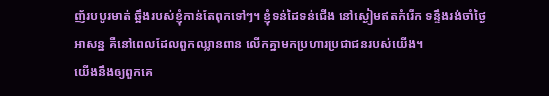ញ័របបូរមាត់ ឆ្អឹងរបស់ខ្ញុំកាន់តែពុកទៅៗ។ ខ្ញុំទន់ដៃទន់ជើង នៅស្ងៀមឥតកំរើក ទន្ទឹងរង់ចាំថ្ងៃអាសន្ន គឺនៅពេលដែលពួកឈ្លានពាន លើកគ្នាមកប្រហារប្រជាជនរបស់យើង។
យើងនឹងឲ្យពួកគេ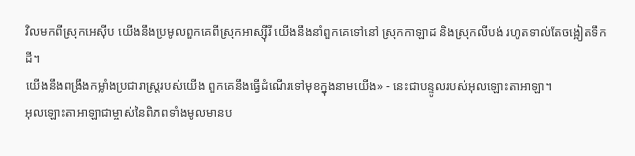វិលមកពីស្រុកអេស៊ីប យើងនឹងប្រមូលពួកគេពីស្រុកអាស្ស៊ីរី យើងនឹងនាំពួកគេទៅនៅ ស្រុកកាឡាដ និងស្រុកលីបង់ រហូតទាល់តែចង្អៀតទឹកដី។
យើងនឹងពង្រឹងកម្លាំងប្រជារាស្ត្ររបស់យើង ពួកគេនឹងធ្វើដំណើរទៅមុខក្នុងនាមយើង» - នេះជាបន្ទូលរបស់អុលឡោះតាអាឡា។
អុលឡោះតាអាឡាជាម្ចាស់នៃពិភពទាំងមូលមានប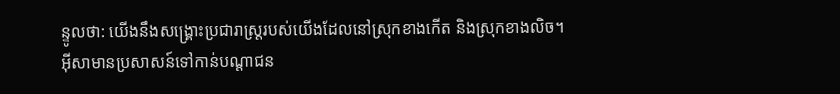ន្ទូលថា: យើងនឹងសង្គ្រោះប្រជារាស្ត្ររបស់យើងដែលនៅស្រុកខាងកើត និងស្រុកខាងលិច។
អ៊ីសាមានប្រសាសន៍ទៅកាន់បណ្ដាជន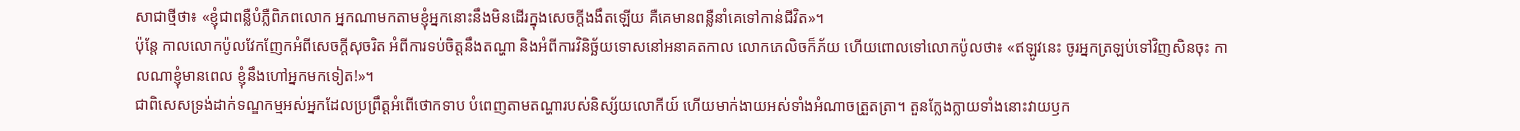សាជាថ្មីថា៖ «ខ្ញុំជាពន្លឺបំភ្លឺពិភពលោក អ្នកណាមកតាមខ្ញុំអ្នកនោះនឹងមិនដើរក្នុងសេចក្ដីងងឹតឡើយ គឺគេមានពន្លឺនាំគេទៅកាន់ជីវិត»។
ប៉ុន្ដែ កាលលោកប៉ូលវែកញែកអំពីសេចក្ដីសុចរិត អំពីការទប់ចិត្ដនឹងតណ្ហា និងអំពីការវិនិច្ឆ័យទោសនៅអនាគតកាល លោកភេលិចក៏ភ័យ ហើយពោលទៅលោកប៉ូលថា៖ «ឥឡូវនេះ ចូរអ្នកត្រឡប់ទៅវិញសិនចុះ កាលណាខ្ញុំមានពេល ខ្ញុំនឹងហៅអ្នកមកទៀត!»។
ជាពិសេសទ្រង់ដាក់ទណ្ឌកម្មអស់អ្នកដែលប្រព្រឹត្ដអំពើថោកទាប បំពេញតាមតណ្ហារបស់និស្ស័យលោកីយ៍ ហើយមាក់ងាយអស់ទាំងអំណាចត្រួតត្រា។ តួនក្លែងក្លាយទាំងនោះវាយឫក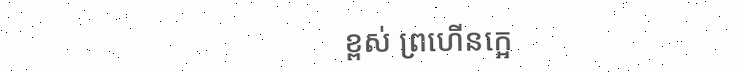ខ្ពស់ ព្រហើនក្អេ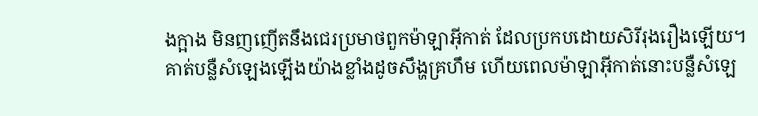ងក្អាង មិនញញើតនឹងជេរប្រមាថពួកម៉ាឡាអ៊ីកាត់ ដែលប្រកបដោយសិរីរុងរឿងឡើយ។
គាត់បន្លឺសំឡេងឡើងយ៉ាងខ្លាំងដូចសឹង្ហគ្រហឹម ហើយពេលម៉ាឡាអ៊ីកាត់នោះបន្លឺសំឡេ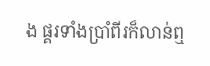ង ផ្គរទាំងប្រាំពីរក៏លាន់ឮ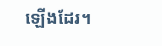ឡើងដែរ។